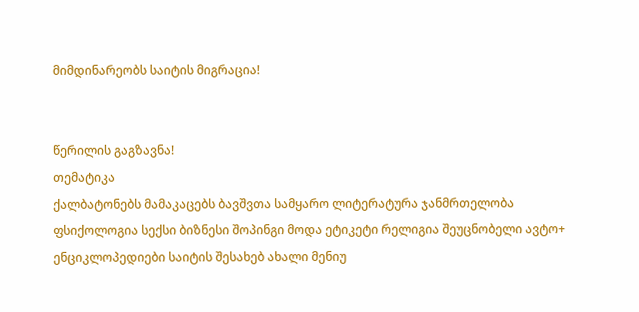მიმდინარეობს საიტის მიგრაცია!


წერილის გაგზავნა!
თემატიკა
ქალბატონებს მამაკაცებს ბავშვთა სამყარო ლიტერატურა ჯანმრთელობა ფსიქოლოგია სექსი ბიზნესი შოპინგი მოდა ეტიკეტი რელიგია შეუცნობელი ავტო+ ენციკლოპედიები საიტის შესახებ ახალი მენიუ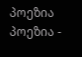პოეზია
პოეზია -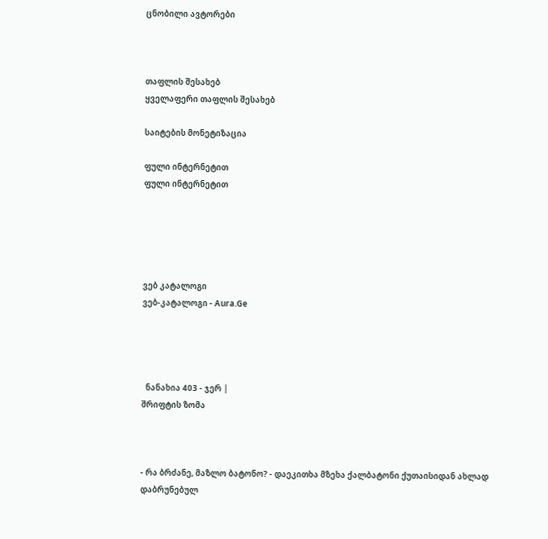ცნობილი ავტორები



თაფლის შესახებ
ყველაფერი თაფლის შესახებ

საიტების მონეტიზაცია

ფული ინტერნეტით
ფული ინტერნეტით





ვებ კატალოგი
ვებ-კატალოგი - Aura.Ge




  ნანახია 403 - ჯერ |
შრიფტის ზომა



- რა ბრძანე, მაზლო ბატონო? - დაეკითხა მზეხა ქალბატონი ქუთაისიდან ახლად დაბრუნებულ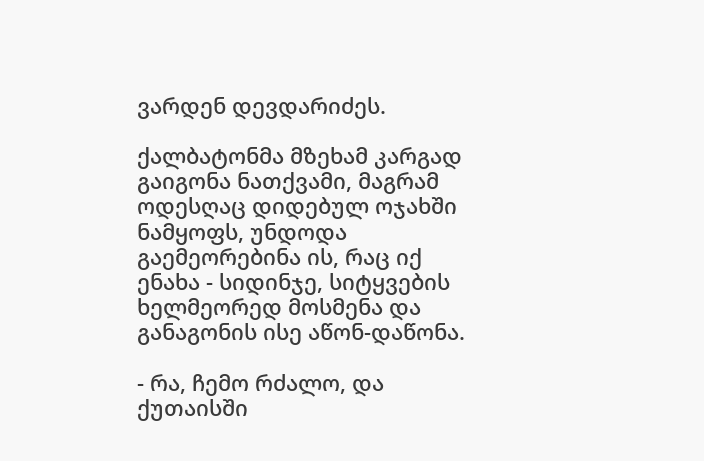ვარდენ დევდარიძეს.

ქალბატონმა მზეხამ კარგად გაიგონა ნათქვამი, მაგრამ ოდესღაც დიდებულ ოჯახში ნამყოფს, უნდოდა გაემეორებინა ის, რაც იქ ენახა - სიდინჯე, სიტყვების ხელმეორედ მოსმენა და განაგონის ისე აწონ-დაწონა.

- რა, ჩემო რძალო, და ქუთაისში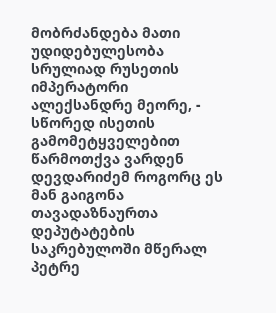მობრძანდება მათი უდიდებულესობა სრულიად რუსეთის იმპერატორი ალექსანდრე მეორე, - სწორედ ისეთის გამომეტყველებით წარმოთქვა ვარდენ დევდარიძემ როგორც ეს მან გაიგონა თავადაზნაურთა დეპუტატების საკრებულოში მწერალ პეტრე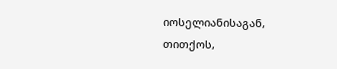იოსელიანისაგან, თითქოს,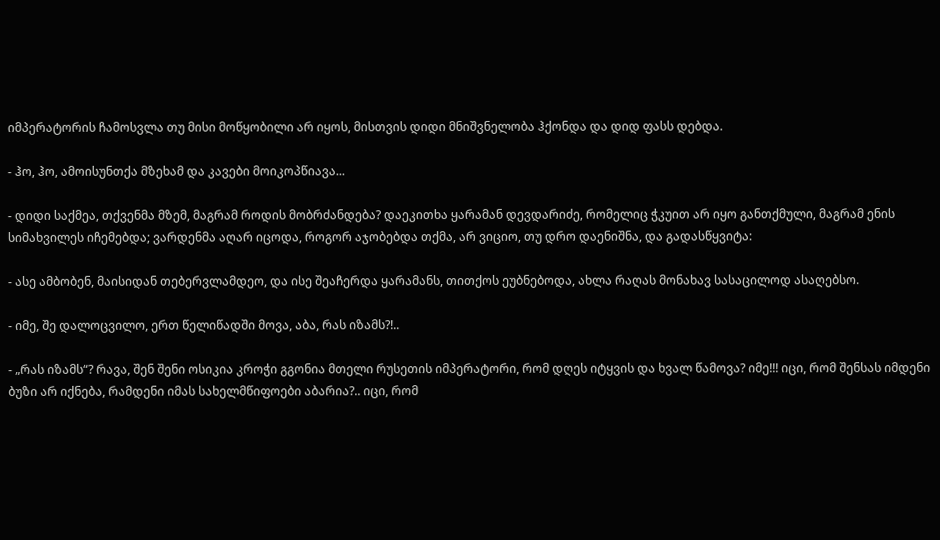იმპერატორის ჩამოსვლა თუ მისი მოწყობილი არ იყოს, მისთვის დიდი მნიშვნელობა ჰქონდა და დიდ ფასს დებდა.

- ჰო, ჰო, ამოისუნთქა მზეხამ და კავები მოიკოპწიავა...

- დიდი საქმეა, თქვენმა მზემ, მაგრამ როდის მობრძანდება? დაეკითხა ყარამან დევდარიძე, რომელიც ჭკუით არ იყო განთქმული, მაგრამ ენის სიმახვილეს იჩემებდა; ვარდენმა აღარ იცოდა, როგორ აჯობებდა თქმა, არ ვიციო, თუ დრო დაენიშნა, და გადასწყვიტა:

- ასე ამბობენ, მაისიდან თებერვლამდეო, და ისე შეაჩერდა ყარამანს, თითქოს ეუბნებოდა, ახლა რაღას მონახავ სასაცილოდ ასაღებსო.

- იმე, შე დალოცვილო, ერთ წელიწადში მოვა, აბა, რას იზამს?!..

- „რას იზამს“? რავა, შენ შენი ოსიკია კროჭი გგონია მთელი რუსეთის იმპერატორი, რომ დღეს იტყვის და ხვალ წამოვა? იმე!!! იცი, რომ შენსას იმდენი ბუზი არ იქნება, რამდენი იმას სახელმწიფოები აბარია?.. იცი, რომ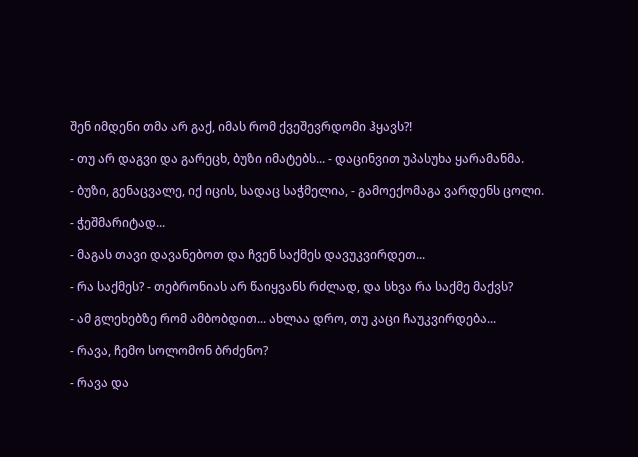შენ იმდენი თმა არ გაქ, იმას რომ ქვეშევრდომი ჰყავს?!

- თუ არ დაგვი და გარეცხ, ბუზი იმატებს... - დაცინვით უპასუხა ყარამანმა.

- ბუზი, გენაცვალე, იქ იცის, სადაც საჭმელია, - გამოექომაგა ვარდენს ცოლი.

- ჭეშმარიტად...

- მაგას თავი დავანებოთ და ჩვენ საქმეს დავუკვირდეთ...

- რა საქმეს? - თებრონიას არ წაიყვანს რძლად, და სხვა რა საქმე მაქვს?

- ამ გლეხებზე რომ ამბობდით... ახლაა დრო, თუ კაცი ჩაუკვირდება...

- რავა, ჩემო სოლომონ ბრძენო?

- რავა და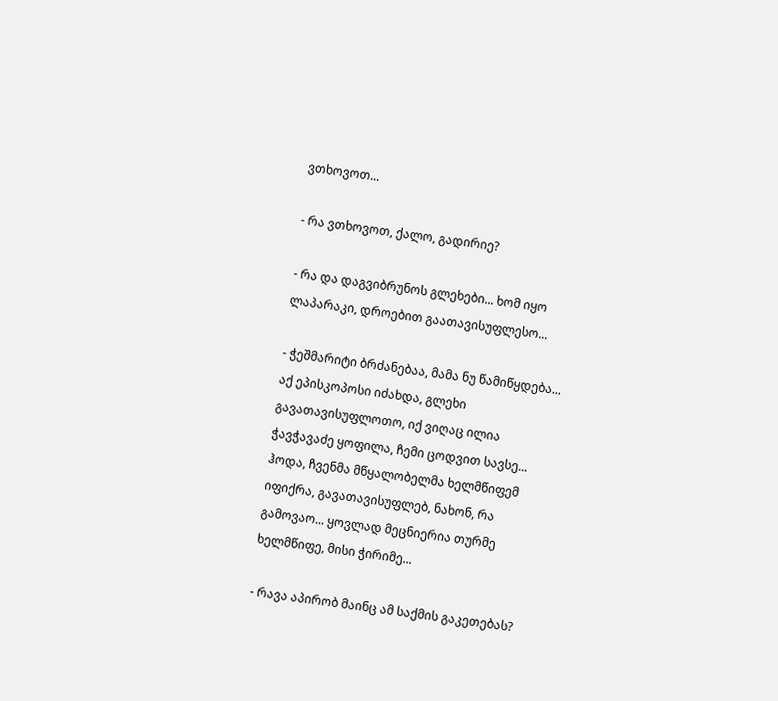ვთხოვოთ...

- რა ვთხოვოთ, ქალო, გადირიე?

- რა და დაგვიბრუნოს გლეხები... ხომ იყო ლაპარაკი, დროებით გაათავისუფლესო...

- ჭეშმარიტი ბრძანებაა, მამა ნუ წამიწყდება... აქ ეპისკოპოსი იძახდა, გლეხი გავათავისუფლოთო, იქ ვიღაც ილია ჭავჭავაძე ყოფილა, ჩემი ცოდვით სავსე... ჰოდა, ჩვენმა მწყალობელმა ხელმწიფემ იფიქრა, გავათავისუფლებ, ნახონ, რა გამოვაო... ყოვლად მეცნიერია თურმე ხელმწიფე, მისი ჭირიმე...

- რავა აპირობ მაინც ამ საქმის გაკეთებას?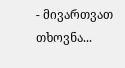- მივართვათ თხოვნა...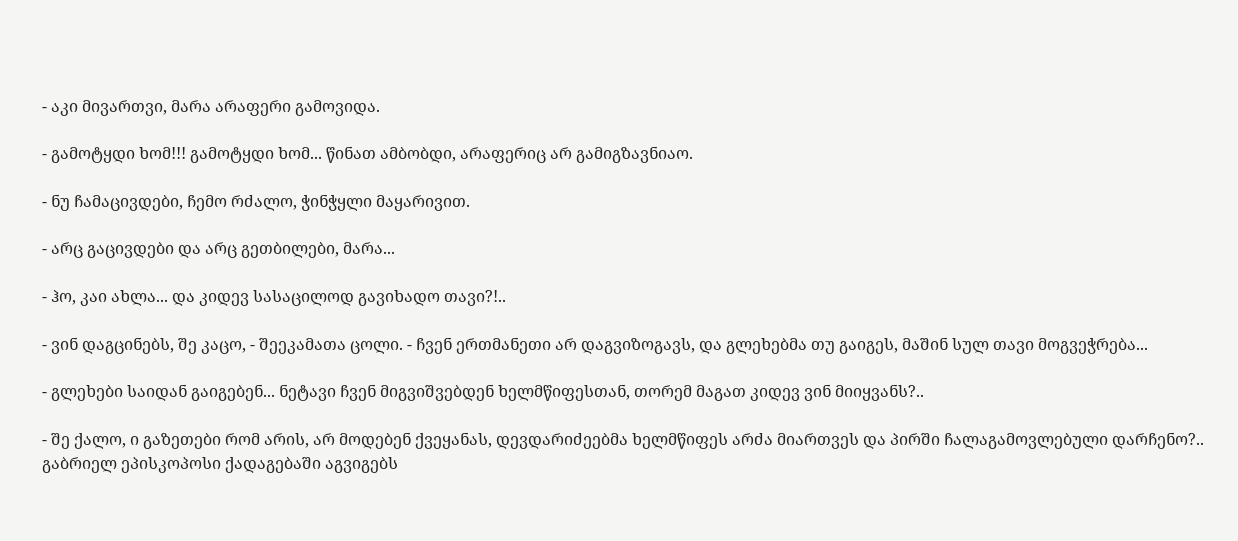- აკი მივართვი, მარა არაფერი გამოვიდა.

- გამოტყდი ხომ!!! გამოტყდი ხომ... წინათ ამბობდი, არაფერიც არ გამიგზავნიაო.

- ნუ ჩამაცივდები, ჩემო რძალო, ჭინჭყლი მაყარივით.

- არც გაცივდები და არც გეთბილები, მარა...

- ჰო, კაი ახლა... და კიდევ სასაცილოდ გავიხადო თავი?!..

- ვინ დაგცინებს, შე კაცო, - შეეკამათა ცოლი. - ჩვენ ერთმანეთი არ დაგვიზოგავს, და გლეხებმა თუ გაიგეს, მაშინ სულ თავი მოგვეჭრება...

- გლეხები საიდან გაიგებენ... ნეტავი ჩვენ მიგვიშვებდენ ხელმწიფესთან, თორემ მაგათ კიდევ ვინ მიიყვანს?..

- შე ქალო, ი გაზეთები რომ არის, არ მოდებენ ქვეყანას, დევდარიძეებმა ხელმწიფეს არძა მიართვეს და პირში ჩალაგამოვლებული დარჩენო?.. გაბრიელ ეპისკოპოსი ქადაგებაში აგვიგებს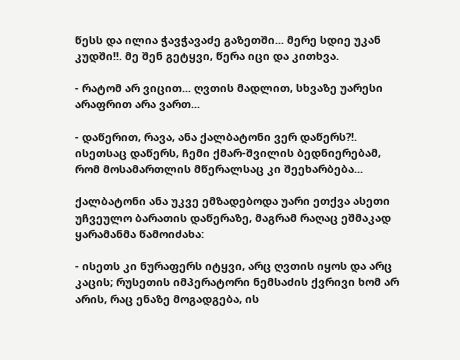წესს და ილია ჭავჭავაძე გაზეთში... მერე სდიე უკან კუდში!!. მე შენ გეტყვი, წერა იცი და კითხვა.

- რატომ არ ვიცით... ღვთის მადლით, სხვაზე უარესი არაფრით არა ვართ...

- დაწერით, რავა, ანა ქალბატონი ვერ დაწერს?!. ისეთსაც დაწერს, ჩემი ქმარ-შვილის ბედნიერებამ, რომ მოსამართლის მწერალსაც კი შეეხარბება...

ქალბატონი ანა უკვე ემზადებოდა უარი ეთქვა ასეთი უჩვეულო ბარათის დაწერაზე, მაგრამ რაღაც ეშმაკად ყარამანმა წამოიძახა:

- ისეთს კი ნურაფერს იტყვი, არც ღვთის იყოს და არც კაცის; რუსეთის იმპერატორი ნემსაძის ქვრივი ხომ არ არის, რაც ენაზე მოგადგება, ის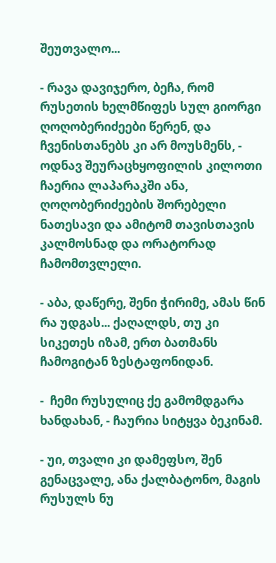შეუთვალო...

- რავა დავიჯერო, ბეჩა, რომ რუსეთის ხელმწიფეს სულ გიორგი ღოღობერიძეები წერენ, და ჩვენისთანებს კი არ მოუსმენს, - ოდნავ შეურაცხყოფილის კილოთი ჩაერია ლაპარაკში ანა, ღოღობერიძეების შორებელი ნათესავი და ამიტომ თავისთავის კალმოსნად და ორატორად ჩამომთვლელი.

- აბა, დაწერე, შენი ჭირიმე, ამას წინ რა უდგას... ქაღალდს, თუ კი სიკეთეს იზამ, ერთ ბათმანს ჩამოგიტან ზესტაფონიდან.

-  ჩემი რუსულიც ქე გამომდგარა ხანდახან, - ჩაურია სიტყვა ბეკინამ.

- უი, თვალი კი დამეფსო, შენ გენაცვალე, ანა ქალბატონო, მაგის რუსულს ნუ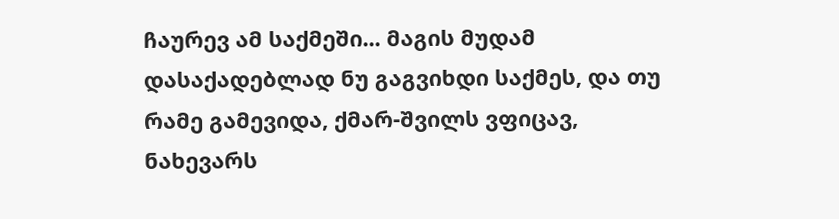ჩაურევ ამ საქმეში... მაგის მუდამ დასაქადებლად ნუ გაგვიხდი საქმეს, და თუ რამე გამევიდა, ქმარ-შვილს ვფიცავ, ნახევარს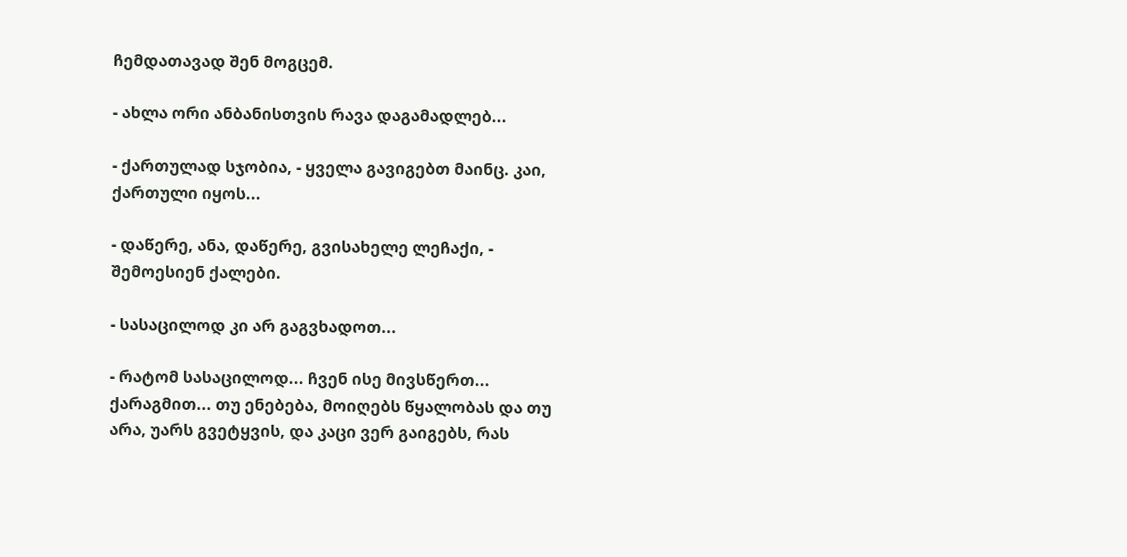ჩემდათავად შენ მოგცემ.

- ახლა ორი ანბანისთვის რავა დაგამადლებ...

- ქართულად სჯობია, - ყველა გავიგებთ მაინც. კაი, ქართული იყოს...

- დაწერე, ანა, დაწერე, გვისახელე ლეჩაქი, - შემოესიენ ქალები.

- სასაცილოდ კი არ გაგვხადოთ...

- რატომ სასაცილოდ... ჩვენ ისე მივსწერთ... ქარაგმით... თუ ენებება, მოიღებს წყალობას და თუ არა, უარს გვეტყვის, და კაცი ვერ გაიგებს, რას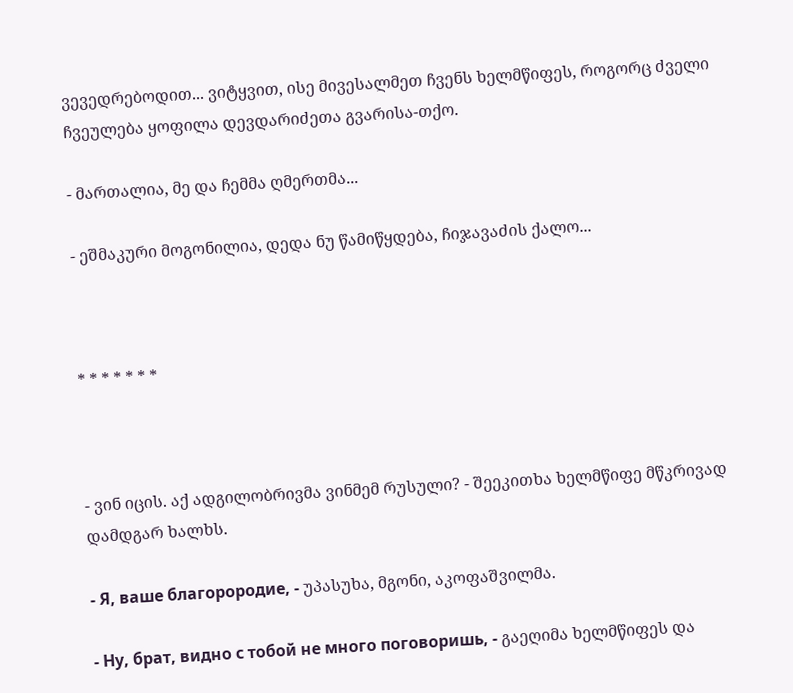ვევედრებოდით... ვიტყვით, ისე მივესალმეთ ჩვენს ხელმწიფეს, როგორც ძველი ჩვეულება ყოფილა დევდარიძეთა გვარისა-თქო.

- მართალია, მე და ჩემმა ღმერთმა...

- ეშმაკური მოგონილია, დედა ნუ წამიწყდება, ჩიჯავაძის ქალო...



* * * * * * *



- ვინ იცის. აქ ადგილობრივმა ვინმემ რუსული? - შეეკითხა ხელმწიფე მწკრივად დამდგარ ხალხს.

- Я, ваше благорородие, - უპასუხა, მგონი, აკოფაშვილმა.

- Ну, брат, видно с тобой не много поговоришь, - გაეღიმა ხელმწიფეს და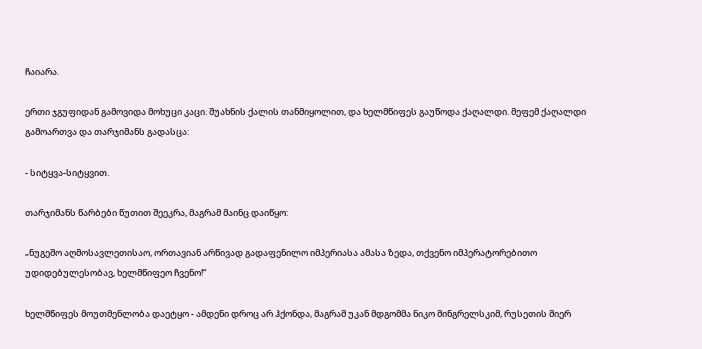ჩაიარა.

ერთი ჯგუფიდან გამოვიდა მოხუცი კაცი. შუახნის ქალის თანმიყოლით, და ხელმწიფეს გაუწოდა ქაღალდი. მეფემ ქაღალდი გამოართვა და თარჯიმანს გადასცა:

- სიტყვა-სიტყვით.

თარჯიმანს წარბები წუთით შეეკრა, მაგრამ მაინც დაიწყო:

„ნუგეშო აღმოსავლეთისაო, ორთავიან არწივად გადაფენილო იმპერიასა ამასა ზედა, თქვენო იმპერატორებითო უდიდებულესობავ, ხელმწიფეო ჩვენო!“

ხელმწიფეს მოუთმენლობა დაეტყო - ამდენი დროც არ ჰქონდა, მაგრამ უკან მდგომმა ნიკო მინგრელსკიმ, რუსეთის მიერ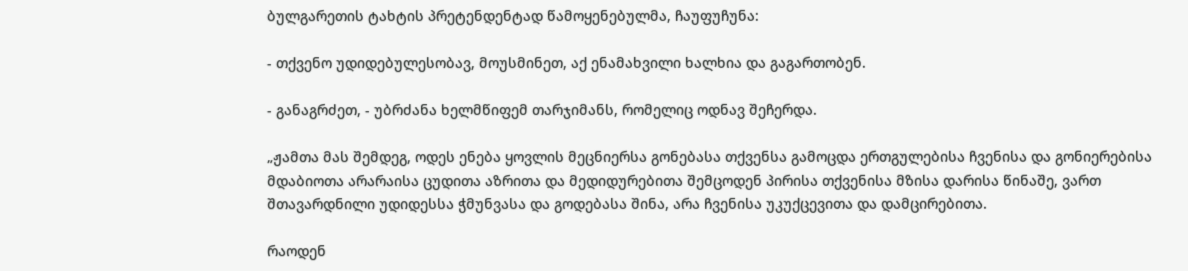ბულგარეთის ტახტის პრეტენდენტად წამოყენებულმა, ჩაუფუჩუნა:

- თქვენო უდიდებულესობავ, მოუსმინეთ, აქ ენამახვილი ხალხია და გაგართობენ.

- განაგრძეთ, - უბრძანა ხელმწიფემ თარჯიმანს, რომელიც ოდნავ შეჩერდა.

„ჟამთა მას შემდეგ, ოდეს ენება ყოვლის მეცნიერსა გონებასა თქვენსა გამოცდა ერთგულებისა ჩვენისა და გონიერებისა მდაბიოთა არარაისა ცუდითა აზრითა და მედიდურებითა შემცოდენ პირისა თქვენისა მზისა დარისა წინაშე, ვართ შთავარდნილი უდიდესსა ჭმუნვასა და გოდებასა შინა, არა ჩვენისა უკუქცევითა და დამცირებითა.

რაოდენ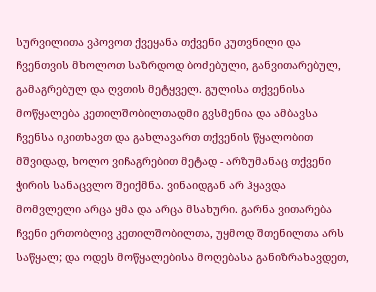სურვილითა ვპოვოთ ქვეყანა თქვენი კუთვნილი და ჩვენთვის მხოლოთ საზრდოდ ბოძებული, განვითარებულ, გამაგრებულ და ღვთის მეტყველ. გულისა თქვენისა მოწყალება კეთილშობილთადმი გვსმენია და ამბავსა ჩვენსა იკითხავთ და გახლავართ თქვენის წყალობით მშვიდად, ხოლო ვიჩაგრებით მეტად - არზუმანაც თქვენი ჭირის სანაცვლო შეიქმნა. ვინაიდგან არ ჰყავდა მომვლელი არცა ყმა და არცა მსახური. გარნა ვითარება ჩვენი ერთობლივ კეთილშობილთა, უყმოდ შთენილთა არს საწყალ; და ოდეს მოწყალებისა მოღებასა განიზრახავდეთ,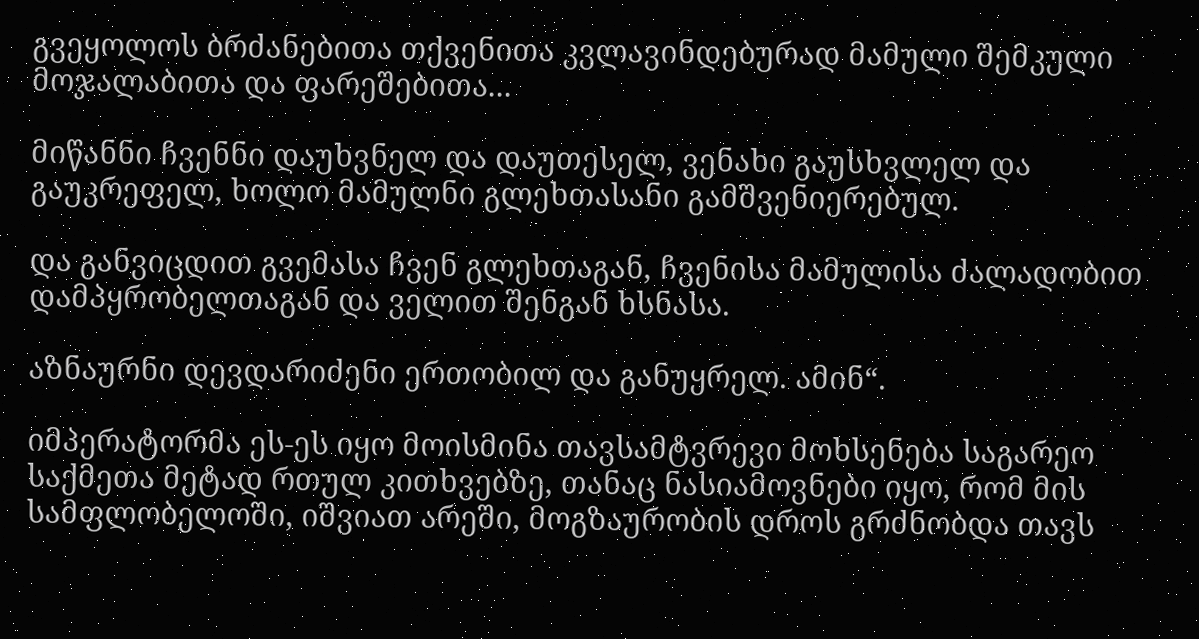გვეყოლოს ბრძანებითა თქვენითა კვლავინდებურად მამული შემკული მოჯალაბითა და ფარეშებითა...

მიწანნი ჩვენნი დაუხვნელ და დაუთესელ, ვენახი გაუსხვლელ და გაუკრეფელ, ხოლო მამულნი გლეხთასანი გამშვენიერებულ.

და განვიცდით გვემასა ჩვენ გლეხთაგან, ჩვენისა მამულისა ძალადობით დამპყრობელთაგან და ველით შენგან ხსნასა.

აზნაურნი დევდარიძენი ერთობილ და განუყრელ. ამინ“.

იმპერატორმა ეს-ეს იყო მოისმინა თავსამტვრევი მოხსენება საგარეო საქმეთა მეტად რთულ კითხვებზე, თანაც ნასიამოვნები იყო, რომ მის სამფლობელოში, იშვიათ არეში, მოგზაურობის დროს გრძნობდა თავს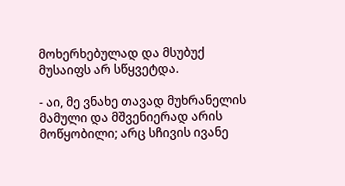მოხერხებულად და მსუბუქ მუსაიფს არ სწყვეტდა.

- აი, მე ვნახე თავად მუხრანელის მამული და მშვენიერად არის მოწყობილი; არც სჩივის ივანე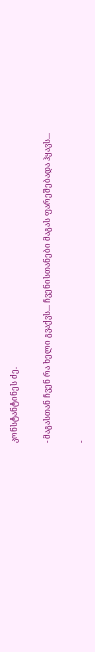კონსტანტინეს ძე.

- მაგასთან ჩვენ რა ხელი გვაქვს... ჩვენისთანები მაგას ფარეშებადა ჰყავს...

-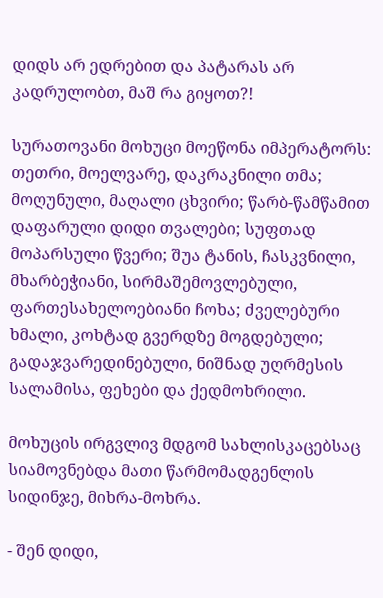დიდს არ ედრებით და პატარას არ კადრულობთ, მაშ რა გიყოთ?!

სურათოვანი მოხუცი მოეწონა იმპერატორს: თეთრი, მოელვარე, დაკრაკნილი თმა; მოღუნული, მაღალი ცხვირი; წარბ-წამწამით დაფარული დიდი თვალები; სუფთად მოპარსული წვერი; შუა ტანის, ჩასკვნილი, მხარბეჭიანი, სირმაშემოვლებული, ფართესახელოებიანი ჩოხა; ძველებური ხმალი, კოხტად გვერდზე მოგდებული; გადაჯვარედინებული, ნიშნად უღრმესის სალამისა, ფეხები და ქედმოხრილი.

მოხუცის ირგვლივ მდგომ სახლისკაცებსაც სიამოვნებდა მათი წარმომადგენლის სიდინჯე, მიხრა-მოხრა.

- შენ დიდი,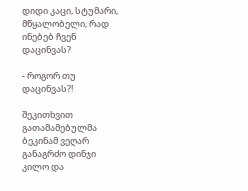დიდი კაცი, სტუმარი, მწყალობელი, რად ინებებ ჩვენ დაცინვას?

- როგორ თუ დაცინვას?!

შეკითხვით გათამამებულმა ბეკინამ ვეღარ განაგრძო დინჯი კილო და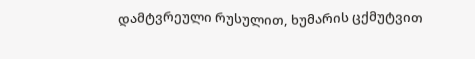დამტვრეული რუსულით, ხუმარის ცქმუტვით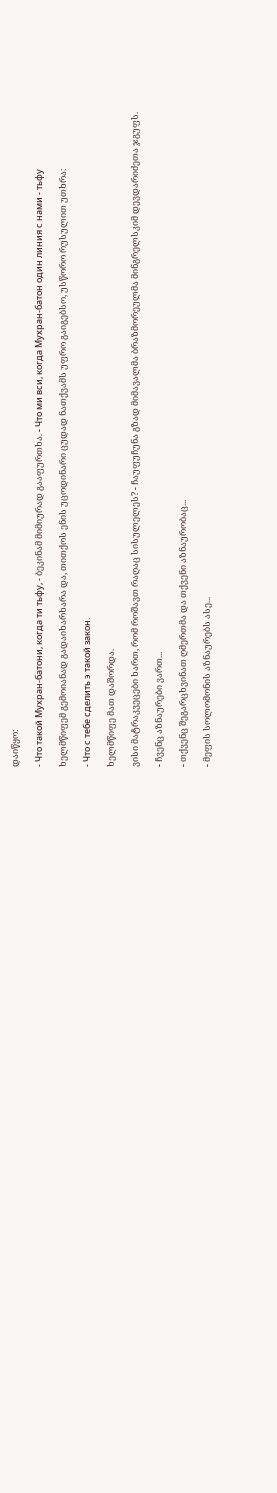დაიწყო:

- Что такой Мухран-батони, когда ти тьфу, - ბეკინამ მიმიურად გააფურთხა. - Что ми вси, когда Мухран-батон один линия с нами - тьфу

ხელმწიფემ გემოიანად გადაიხარხარა და, თითქოს ენის უცოდინარი ცუდად ნათქვამს უფრო გაიგებსო, უსწორო რუსულით უთხრა:

- Что с тебе сделить э такой закон.

ხელმწიფე მათ დაშორდა.

ვისი მატრაკვეცები ხართ, რომ როშავთ რაღაც სისულელეს? - ჩაუფუჩუნა გზად მიმავალმა ბრაზმორეულმა მინგრელსკიმ დევდარიძეთა ჯგუფს.

- ჩვენც აზნაურები ვართ...

- თქვენც შეგარცხვინათ ღმერთმა და თქვენი აზნაურობაც...

- მეფის სოლომონის აზნაურებს ასე...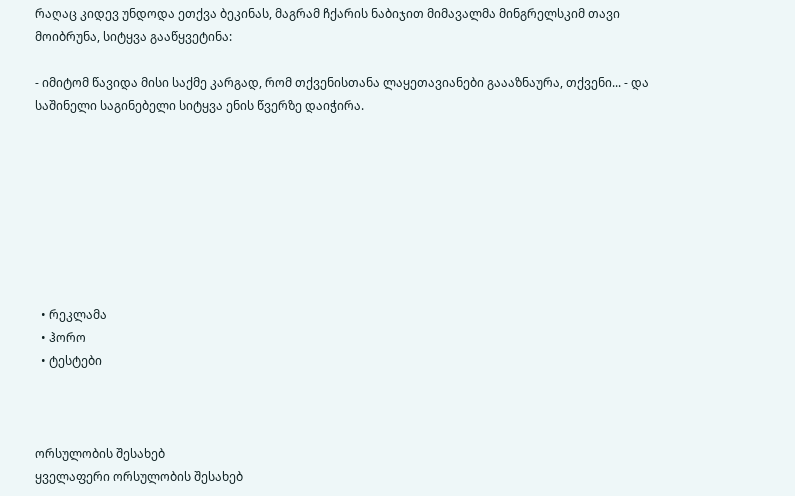რაღაც კიდევ უნდოდა ეთქვა ბეკინას, მაგრამ ჩქარის ნაბიჯით მიმავალმა მინგრელსკიმ თავი მოიბრუნა, სიტყვა გააწყვეტინა:

- იმიტომ წავიდა მისი საქმე კარგად, რომ თქვენისთანა ლაყეთავიანები გაააზნაურა, თქვენი... - და საშინელი საგინებელი სიტყვა ენის წვერზე დაიჭირა.








  • რეკლამა
  • ჰორო
  • ტესტები



ორსულობის შესახებ
ყველაფერი ორსულობის შესახებ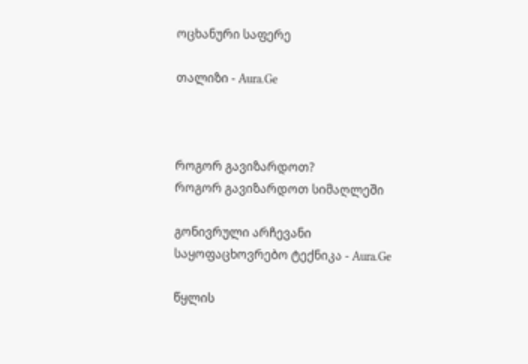ოცხანური საფერე

თალიზი - Aura.Ge



როგორ გავიზარდოთ?
როგორ გავიზარდოთ სიმაღლეში

გონივრული არჩევანი
საყოფაცხოვრებო ტექნიკა - Aura.Ge

წყლის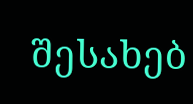შესახებ